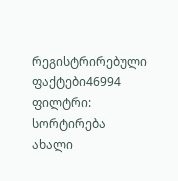რეგისტრირებული ფაქტები46994
ფილტრი:
სორტირება ახალი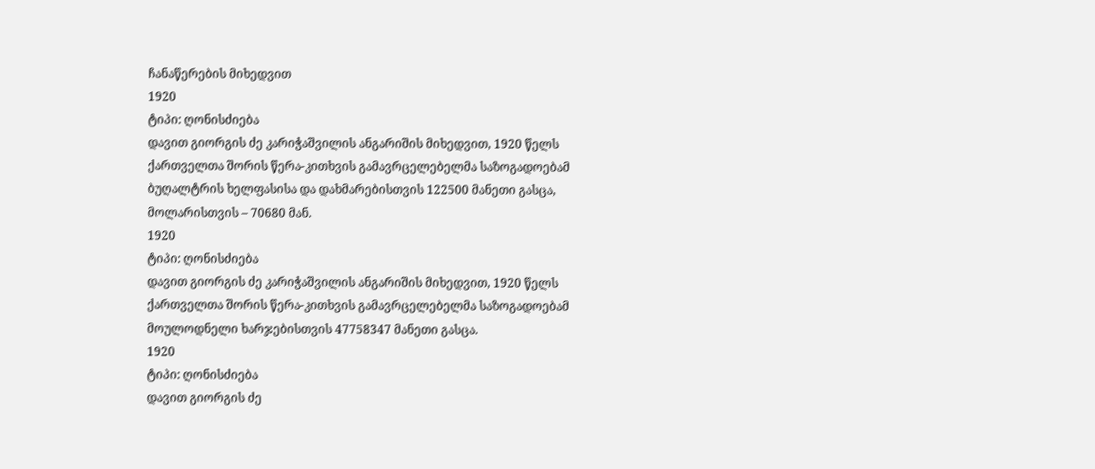ჩანაწერების მიხედვით
1920
ტიპი: ღონისძიება
დავით გიორგის ძე კარიჭაშვილის ანგარიშის მიხედვით, 1920 წელს ქართველთა შორის წერა-კითხვის გამავრცელებელმა საზოგადოებამ ბუღალტრის ხელფასისა და დახმარებისთვის 122500 მანეთი გასცა, მოლარისთვის – 70680 მან.
1920
ტიპი: ღონისძიება
დავით გიორგის ძე კარიჭაშვილის ანგარიშის მიხედვით, 1920 წელს ქართველთა შორის წერა-კითხვის გამავრცელებელმა საზოგადოებამ მოულოდნელი ხარჯებისთვის 47758347 მანეთი გასცა.
1920
ტიპი: ღონისძიება
დავით გიორგის ძე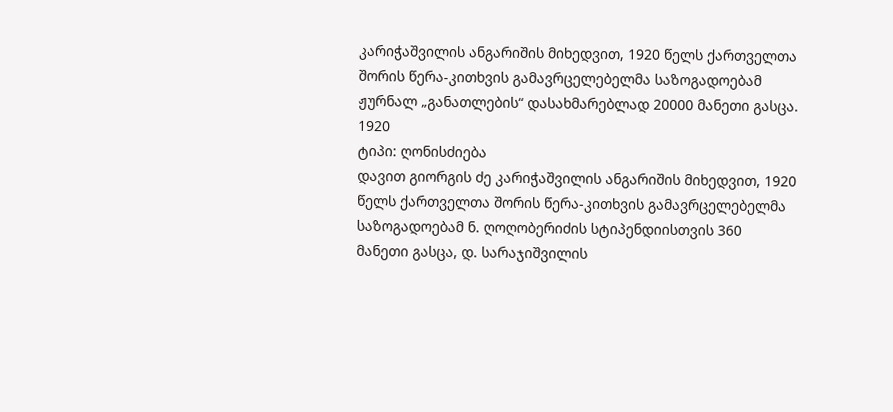კარიჭაშვილის ანგარიშის მიხედვით, 1920 წელს ქართველთა შორის წერა-კითხვის გამავრცელებელმა საზოგადოებამ ჟურნალ „განათლების“ დასახმარებლად 20000 მანეთი გასცა.
1920
ტიპი: ღონისძიება
დავით გიორგის ძე კარიჭაშვილის ანგარიშის მიხედვით, 1920 წელს ქართველთა შორის წერა-კითხვის გამავრცელებელმა საზოგადოებამ ნ. ღოღობერიძის სტიპენდიისთვის 360 მანეთი გასცა, დ. სარაჯიშვილის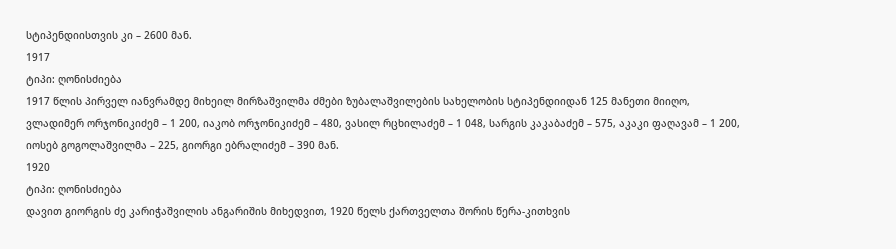სტიპენდიისთვის კი – 2600 მან.
1917
ტიპი: ღონისძიება
1917 წლის პირველ იანვრამდე მიხეილ მირზაშვილმა ძმები ზუბალაშვილების სახელობის სტიპენდიიდან 125 მანეთი მიიღო, ვლადიმერ ორჯონიკიძემ – 1 200, იაკობ ორჯონიკიძემ – 480, ვასილ რცხილაძემ – 1 048, სარგის კაკაბაძემ – 575, აკაკი ფაღავამ – 1 200, იოსებ გოგოლაშვილმა – 225, გიორგი ებრალიძემ – 390 მან.
1920
ტიპი: ღონისძიება
დავით გიორგის ძე კარიჭაშვილის ანგარიშის მიხედვით, 1920 წელს ქართველთა შორის წერა-კითხვის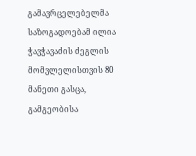გამავრცელებელმა საზოგადოებამ ილია ჭავჭავაძის ძეგლის მომვლელისთვის 80 მანეთი გასცა, გამგეობისა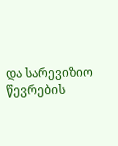და სარევიზიო წევრების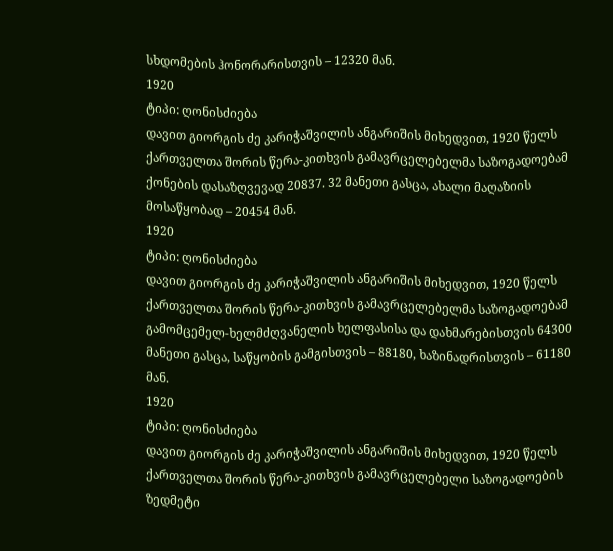სხდომების ჰონორარისთვის – 12320 მან.
1920
ტიპი: ღონისძიება
დავით გიორგის ძე კარიჭაშვილის ანგარიშის მიხედვით, 1920 წელს ქართველთა შორის წერა-კითხვის გამავრცელებელმა საზოგადოებამ ქონების დასაზღვევად 20837. 32 მანეთი გასცა, ახალი მაღაზიის მოსაწყობად – 20454 მან.
1920
ტიპი: ღონისძიება
დავით გიორგის ძე კარიჭაშვილის ანგარიშის მიხედვით, 1920 წელს ქართველთა შორის წერა-კითხვის გამავრცელებელმა საზოგადოებამ გამომცემელ-ხელმძღვანელის ხელფასისა და დახმარებისთვის 64300 მანეთი გასცა, საწყობის გამგისთვის – 88180, ხაზინადრისთვის – 61180 მან.
1920
ტიპი: ღონისძიება
დავით გიორგის ძე კარიჭაშვილის ანგარიშის მიხედვით, 1920 წელს ქართველთა შორის წერა-კითხვის გამავრცელებელი საზოგადოების ზედმეტი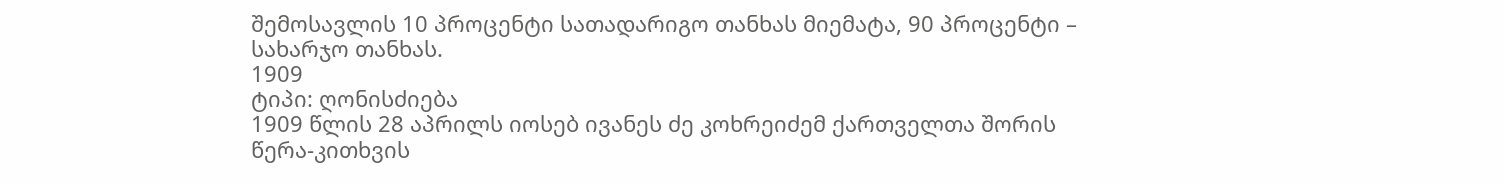შემოსავლის 10 პროცენტი სათადარიგო თანხას მიემატა, 90 პროცენტი – სახარჯო თანხას.
1909
ტიპი: ღონისძიება
1909 წლის 28 აპრილს იოსებ ივანეს ძე კოხრეიძემ ქართველთა შორის წერა-კითხვის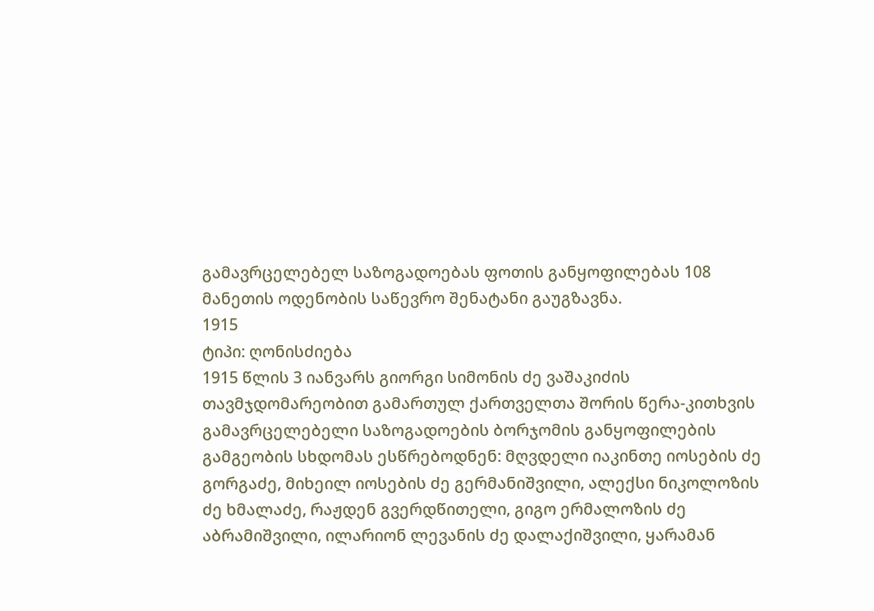გამავრცელებელ საზოგადოებას ფოთის განყოფილებას 108 მანეთის ოდენობის საწევრო შენატანი გაუგზავნა.
1915
ტიპი: ღონისძიება
1915 წლის 3 იანვარს გიორგი სიმონის ძე ვაშაკიძის თავმჯდომარეობით გამართულ ქართველთა შორის წერა-კითხვის გამავრცელებელი საზოგადოების ბორჯომის განყოფილების გამგეობის სხდომას ესწრებოდნენ: მღვდელი იაკინთე იოსების ძე გორგაძე, მიხეილ იოსების ძე გერმანიშვილი, ალექსი ნიკოლოზის ძე ხმალაძე, რაჟდენ გვერდწითელი, გიგო ერმალოზის ძე აბრამიშვილი, ილარიონ ლევანის ძე დალაქიშვილი, ყარამან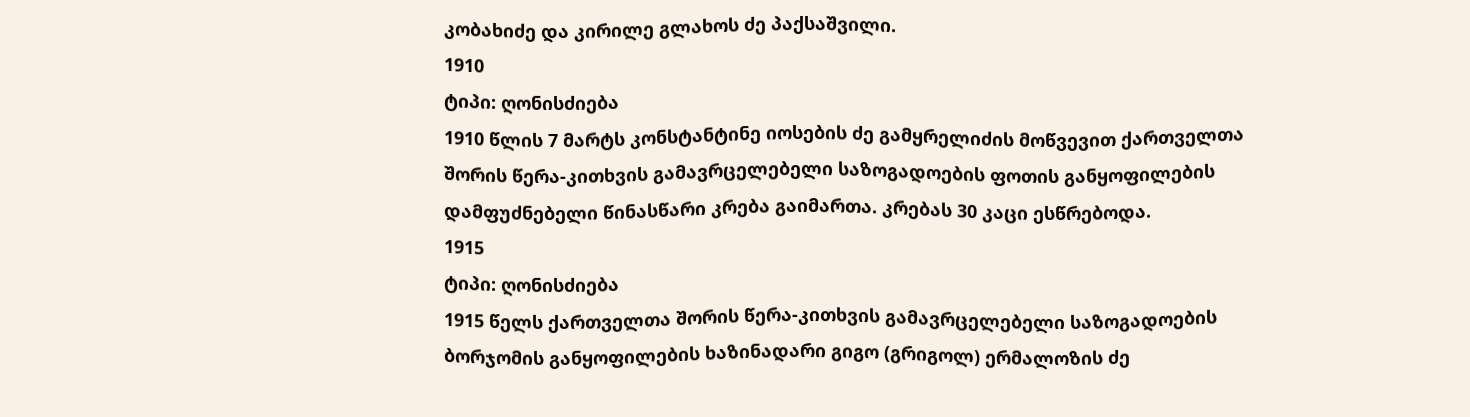კობახიძე და კირილე გლახოს ძე პაქსაშვილი.
1910
ტიპი: ღონისძიება
1910 წლის 7 მარტს კონსტანტინე იოსების ძე გამყრელიძის მოწვევით ქართველთა შორის წერა-კითხვის გამავრცელებელი საზოგადოების ფოთის განყოფილების დამფუძნებელი წინასწარი კრება გაიმართა. კრებას 30 კაცი ესწრებოდა.
1915
ტიპი: ღონისძიება
1915 წელს ქართველთა შორის წერა-კითხვის გამავრცელებელი საზოგადოების ბორჯომის განყოფილების ხაზინადარი გიგო (გრიგოლ) ერმალოზის ძე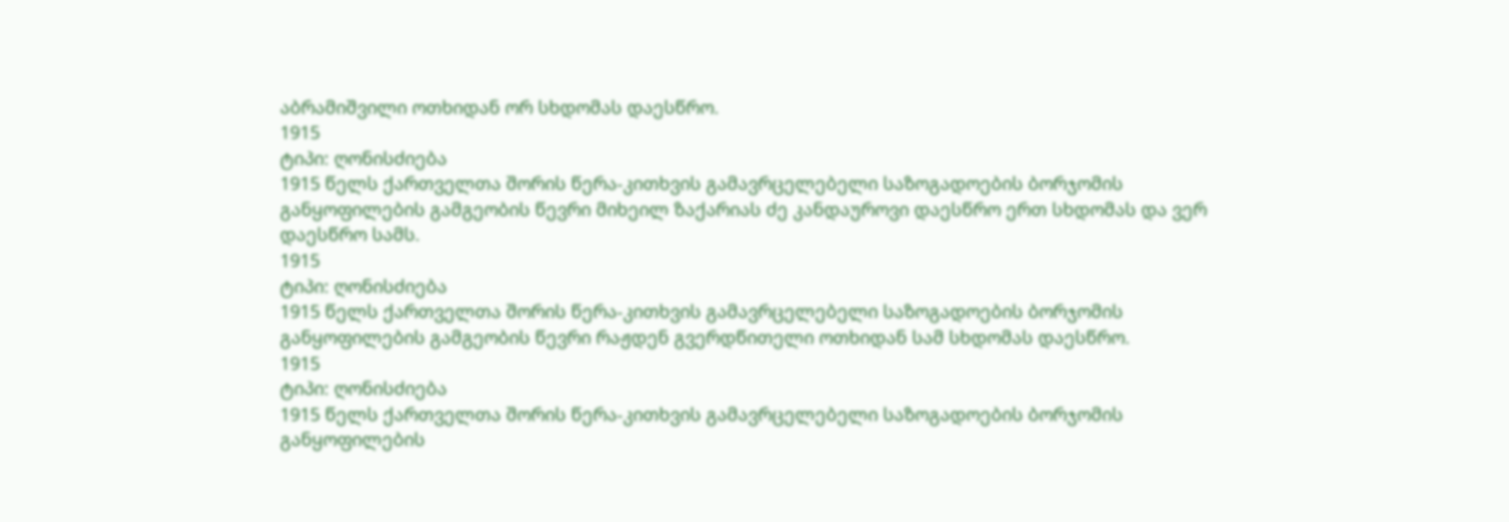აბრამიშვილი ოთხიდან ორ სხდომას დაესწრო.
1915
ტიპი: ღონისძიება
1915 წელს ქართველთა შორის წერა-კითხვის გამავრცელებელი საზოგადოების ბორჯომის განყოფილების გამგეობის წევრი მიხეილ ზაქარიას ძე კანდაუროვი დაესწრო ერთ სხდომას და ვერ დაესწრო სამს.
1915
ტიპი: ღონისძიება
1915 წელს ქართველთა შორის წერა-კითხვის გამავრცელებელი საზოგადოების ბორჯომის განყოფილების გამგეობის წევრი რაჟდენ გვერდწითელი ოთხიდან სამ სხდომას დაესწრო.
1915
ტიპი: ღონისძიება
1915 წელს ქართველთა შორის წერა-კითხვის გამავრცელებელი საზოგადოების ბორჯომის განყოფილების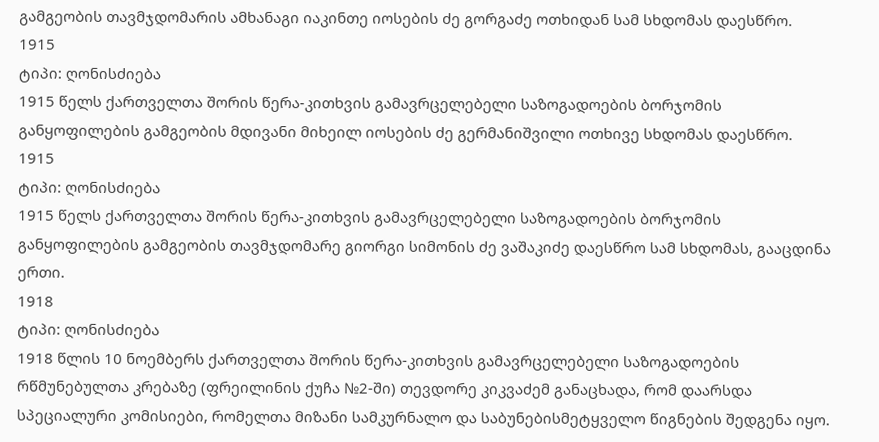გამგეობის თავმჯდომარის ამხანაგი იაკინთე იოსების ძე გორგაძე ოთხიდან სამ სხდომას დაესწრო.
1915
ტიპი: ღონისძიება
1915 წელს ქართველთა შორის წერა-კითხვის გამავრცელებელი საზოგადოების ბორჯომის განყოფილების გამგეობის მდივანი მიხეილ იოსების ძე გერმანიშვილი ოთხივე სხდომას დაესწრო.
1915
ტიპი: ღონისძიება
1915 წელს ქართველთა შორის წერა-კითხვის გამავრცელებელი საზოგადოების ბორჯომის განყოფილების გამგეობის თავმჯდომარე გიორგი სიმონის ძე ვაშაკიძე დაესწრო სამ სხდომას, გააცდინა ერთი.
1918
ტიპი: ღონისძიება
1918 წლის 10 ნოემბერს ქართველთა შორის წერა-კითხვის გამავრცელებელი საზოგადოების რწმუნებულთა კრებაზე (ფრეილინის ქუჩა №2-ში) თევდორე კიკვაძემ განაცხადა, რომ დაარსდა სპეციალური კომისიები, რომელთა მიზანი სამკურნალო და საბუნებისმეტყველო წიგნების შედგენა იყო.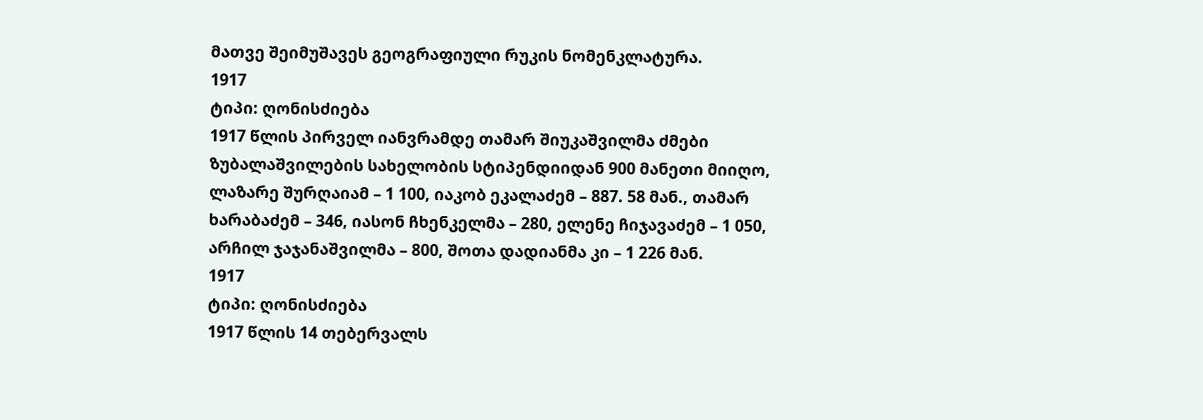მათვე შეიმუშავეს გეოგრაფიული რუკის ნომენკლატურა.
1917
ტიპი: ღონისძიება
1917 წლის პირველ იანვრამდე თამარ შიუკაშვილმა ძმები ზუბალაშვილების სახელობის სტიპენდიიდან 900 მანეთი მიიღო, ლაზარე შურღაიამ – 1 100, იაკობ ეკალაძემ – 887. 58 მან., თამარ ხარაბაძემ – 346, იასონ ჩხენკელმა – 280, ელენე ჩიჯავაძემ – 1 050, არჩილ ჯაჯანაშვილმა – 800, შოთა დადიანმა კი – 1 226 მან.
1917
ტიპი: ღონისძიება
1917 წლის 14 თებერვალს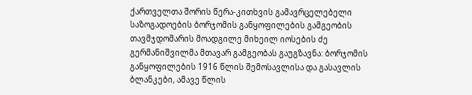ქართველთა შორის წერა-კითხვის გამავრცელებელი საზოგადოების ბორჯომის განყოფილების გამგეობის თავმჯდომარის მოადგილე მიხეილ იოსების ძე გერმანიშვილმა მთავარ გამგეობას გაუგზავნა: ბორჯომის განყოფილების 1916 წლის შემოსავლისა და გასავლის ბლანკები, ამავე წლის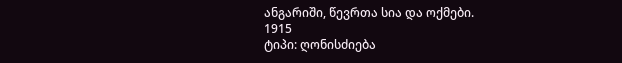ანგარიში, წევრთა სია და ოქმები.
1915
ტიპი: ღონისძიება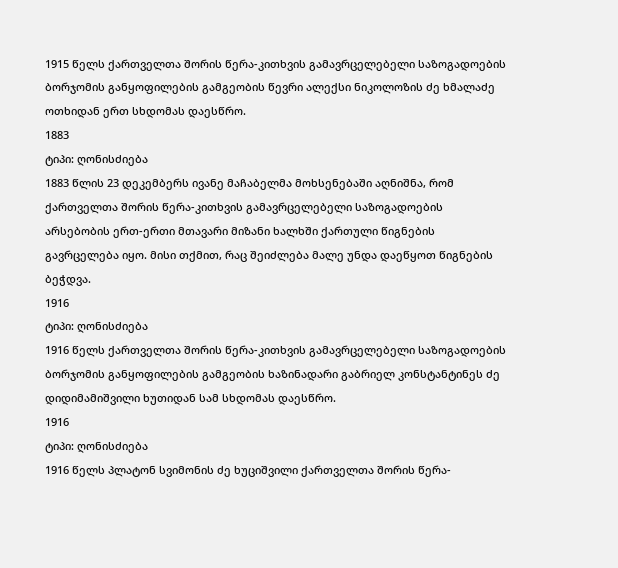1915 წელს ქართველთა შორის წერა-კითხვის გამავრცელებელი საზოგადოების ბორჯომის განყოფილების გამგეობის წევრი ალექსი ნიკოლოზის ძე ხმალაძე ოთხიდან ერთ სხდომას დაესწრო.
1883
ტიპი: ღონისძიება
1883 წლის 23 დეკემბერს ივანე მაჩაბელმა მოხსენებაში აღნიშნა, რომ ქართველთა შორის წერა-კითხვის გამავრცელებელი საზოგადოების არსებობის ერთ-ერთი მთავარი მიზანი ხალხში ქართული წიგნების გავრცელება იყო. მისი თქმით, რაც შეიძლება მალე უნდა დაეწყოთ წიგნების ბეჭდვა.
1916
ტიპი: ღონისძიება
1916 წელს ქართველთა შორის წერა-კითხვის გამავრცელებელი საზოგადოების ბორჯომის განყოფილების გამგეობის ხაზინადარი გაბრიელ კონსტანტინეს ძე დიდიმამიშვილი ხუთიდან სამ სხდომას დაესწრო.
1916
ტიპი: ღონისძიება
1916 წელს პლატონ სვიმონის ძე ხუციშვილი ქართველთა შორის წერა-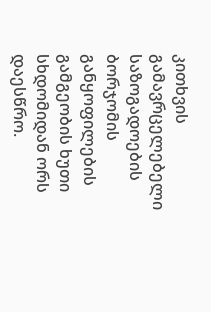კითხვის გამავრცელებელი საზოგადოების ბორჯომის განყოფილების გამგეობის ხუთი სხდომიდან ორს დაესწრო.